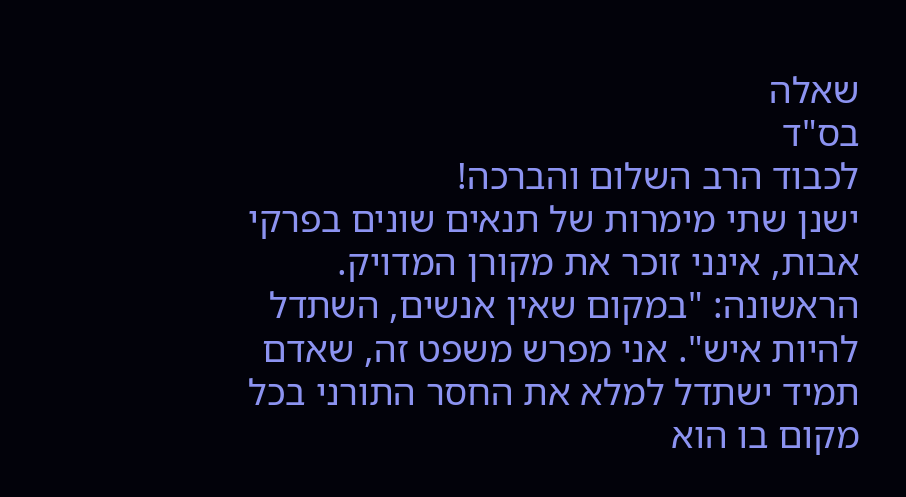שאלה
בס"ד
לכבוד הרב השלום והברכה!
ישנן שתי מימרות של תנאים שונים בפרקי אבות, אינני זוכר את מקורן המדויק. הראשונה: "במקום שאין אנשים, השתדל להיות איש". אני מפרש משפט זה, שאדם תמיד ישתדל למלא את החסר התורני בכל מקום בו הוא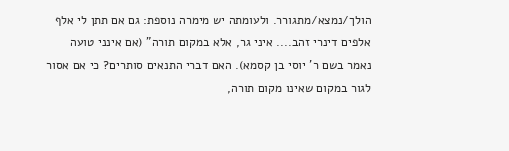הולך/נמצא/מתגורר. ולעומתה יש מימרה נוספת: גם אם תתן לי אלף אלפים דינרי זהב.... איני גר, אלא במקום תורה" (אם אינני טועה נאמר בשם ר' יוסי בן קסמא). האם דברי התנאים סותרים? כי אם אסור לגור במקום שאינו מקום תורה,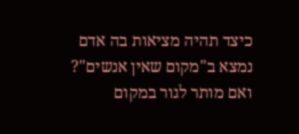כיצד תהיה מציאות בה אדם נמצא ב"מקום שאין אנשים"? ואם מותר לגור במקום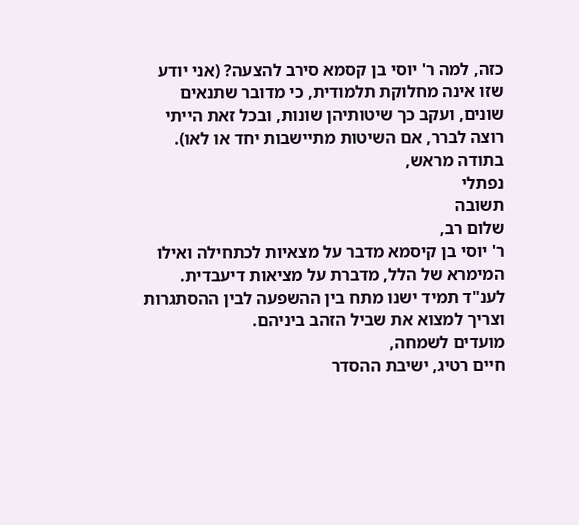כזה, למה ר' יוסי בן קסמא סירב להצעה? (אני יודע שזו אינה מחלוקת תלמודית, כי מדובר שתנאים שונים, ועקב כך שיטותיהן שונות, ובכל זאת הייתי רוצה לברר, אם השיטות מתיישבות יחד או לאו).
בתודה מראש,
נפתלי
תשובה
שלום רב,
ר' יוסי בן קיסמא מדבר על מצאיות לכתחילה ואילו המימרא של הלל, מדברת על מציאות דיעבדית. לענ"ד תמיד ישנו מתח בין ההשפעה לבין ההסתגרות וצריך למצוא את שביל הזהב ביניהם.
מועדים לשמחה,
חיים רטיג, ישיבת ההסדר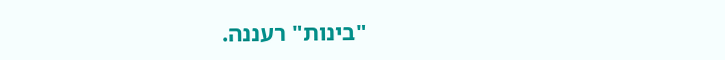"בינות" רעננה.